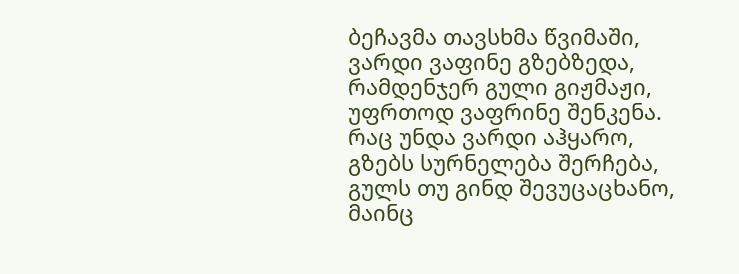ბეჩავმა თავსხმა წვიმაში,
ვარდი ვაფინე გზებზედა,
რამდენჯერ გული გიჟმაჟი,
უფრთოდ ვაფრინე შენკენა.
რაც უნდა ვარდი აჰყარო,
გზებს სურნელება შერჩება,
გულს თუ გინდ შევუცაცხანო,
მაინც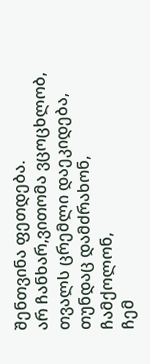შენთვინა ფეთდება.
არ ჩანხარ,ვითომა ვცოცხლობ,
თვალს ცრემლი დაეკიდება,
თუნდაც დამძრახონ, ჩამქოლონ,
ჩემ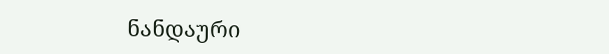ნანდაური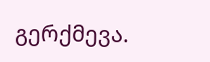გერქმევა.